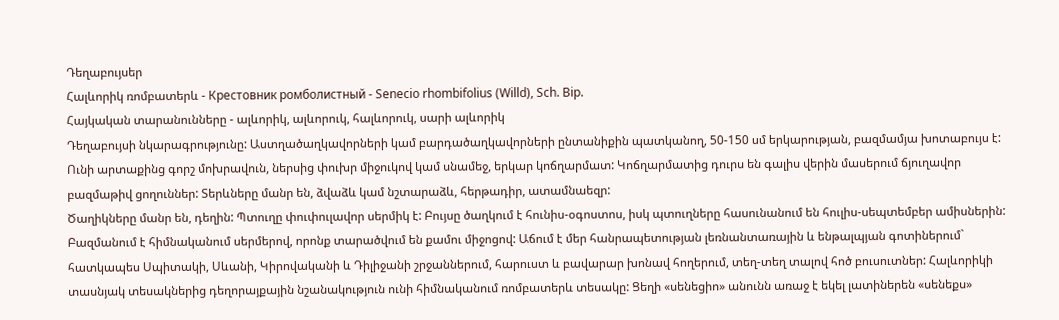Դեղաբույսեր
Հալևորիկ ռոմբատերև - Крестовник ромболистный - Senecio rhombifolius (Willd), Sch. Bip.
Հայկական տարանունները - ալևորիկ, ալևորուկ, հալևորուկ, սարի ալևորիկ
Դեղաբույսի նկարագրությունը: Աստղածաղկավորների կամ բարդածաղկավորների ընտանիքին պատկանող, 50-150 սմ երկարության, բազմամյա խոտաբույս է: Ունի արտաքինց գորշ մոխրավուն, ներսից փուխր միջուկով կամ սնամեջ, երկար կոճղարմատ: Կոճղարմատից դուրս են գալիս վերին մասերում ճյուղավոր բազմաթիվ ցողուններ: Տերևները մանր են, ձվաձև կամ նշտարաձև, հերթադիր, ատամնաեզր:
Ծաղիկները մանր են, դեղին: Պտուղը փուփուլավոր սերմիկ է: Բույսը ծաղկում է հունիս-օգոստոս, իսկ պտուղները հասունանում են հուլիս-սեպտեմբեր ամիսներին: Բազմանում է հիմնականում սերմերով, որոնք տարածվում են քամու միջոցով: Աճում է մեր հանրապետության լեռնանտառային և ենթալպյան գոտիներում` հատկապես Սպիտակի, Սևանի, Կիրովականի և Դիլիջանի շրջաններում, հարուստ և բավարար խոնավ հողերում, տեղ-տեղ տալով հոծ բուսուտներ: Հալևորիկի տասնյակ տեսակներից դեղորայքային նշանակություն ունի հիմնականում ռոմբատերև տեսակը: Ցեղի «սենեցիո» անունն առաջ է եկել լատիներեն «սենեքս»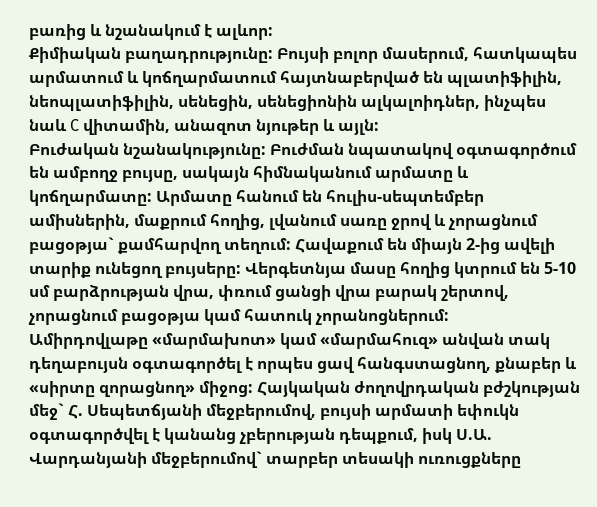բառից և նշանակում է ալևոր:
Քիմիական բաղադրությունը: Բույսի բոլոր մասերում, հատկապես արմատում և կոճղարմատում հայտնաբերված են պլատիֆիլին, նեոպլատիֆիլին, սենեցին, սենեցիոնին ալկալոիդներ, ինչպես նաև C վիտամին, անազոտ նյութեր և այլն:
Բուժական նշանակությունը: Բուժման նպատակով օգտագործում են ամբողջ բույսը, սակայն հիմնականում արմատը և կոճղարմատը: Արմատը հանում են հուլիս-սեպտեմբեր ամիսներին, մաքրում հողից, լվանում սառը ջրով և չորացնում բացօթյա` քամհարվող տեղում: Հավաքում են միայն 2-ից ավելի տարիք ունեցող բույսերը: Վերգետնյա մասը հողից կտրում են 5-10 սմ բարձրության վրա, փռում ցանցի վրա բարակ շերտով, չորացնում բացօթյա կամ հատուկ չորանոցներում:
Ամիրդովլաթը «մարմախոտ» կամ «մարմահուզ» անվան տակ դեղաբույսն օգտագործել է որպես ցավ հանգստացնող, քնաբեր և «սիրտը զորացնող» միջոց: Հայկական ժողովրդական բժշկության մեջ` Հ. Սեպետճյանի մեջբերումով, բույսի արմատի եփուկն օգտագործվել է կանանց չբերության դեպքում, իսկ Ս.Ա. Վարդանյանի մեջբերումով` տարբեր տեսակի ուռուցքները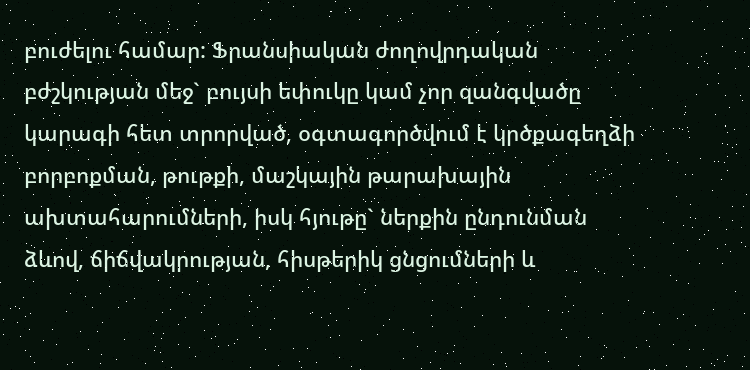բուժելու համար: Ֆրանսիական ժողովրդական բժշկության մեջ` բույսի եփուկը կամ չոր զանգվածը կարագի հետ տրորված, օգտագործվում է կրծքագեղձի բորբոքման, թութքի, մաշկային թարախային ախտահարումների, իսկ հյութը` ներքին ընդունման ձևով, ճիճվակրության, հիսթերիկ ցնցումների և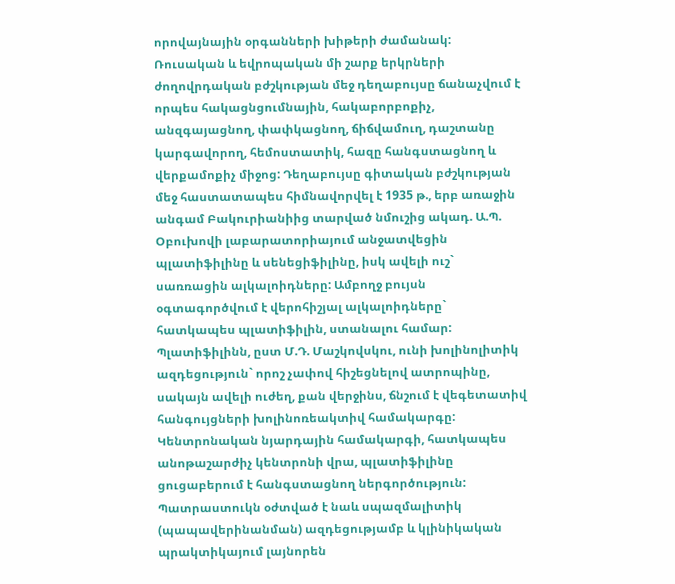որովայնային օրգանների խիթերի ժամանակ:
Ռուսական և եվրոպական մի շարք երկրների ժողովրդական բժշկության մեջ դեղաբույսը ճանաչվում է որպես հակացնցումնային, հակաբորբոքիչ, անզգայացնող, փափկացնող, ճիճվամուղ, դաշտանը կարգավորող, հեմոստատիկ, հազը հանգստացնող և վերքամոքիչ միջոց: Դեղաբույսը գիտական բժշկության մեջ հաստատապես հիմնավորվել է 1935 թ., երբ առաջին անգամ Բակուրիանիից տարված նմուշից ակադ. Ա.Պ. Օբուխովի լաբարատորիայում անջատվեցին պլատիֆիլինը և սենեցիֆիլինը, իսկ ավելի ուշ` սառռացին ալկալոիդները: Ամբողջ բույսն օգտագործվում է վերոհիշյալ ալկալոիդները` հատկապես պլատիֆիլին, ստանալու համար: Պլատիֆիլինն, ըստ Մ.Դ. Մաշկովսկու, ունի խոլինոլիտիկ ազդեցություն` որոշ չափով հիշեցնելով ատրոպինը, սակայն ավելի ուժեղ, քան վերջինս, ճնշում է վեգետատիվ հանգույցների խոլինոռեակտիվ համակարգը: Կենտրոնական նյարդային համակարգի, հատկապես անոթաշարժիչ կենտրոնի վրա, պլատիֆիլինը ցուցաբերում է հանգստացնող ներգործություն: Պատրաստուկն օժտված է նաև սպազմալիտիկ (պապավերինանման) ազդեցությամբ և կլինիկական պրակտիկայում լայնորեն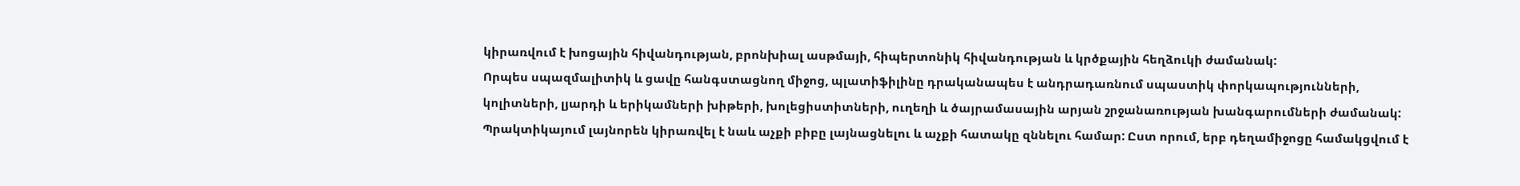կիրառվում է խոցային հիվանդության, բրոնխիալ ասթմայի, հիպերտոնիկ հիվանդության և կրծքային հեղձուկի ժամանակ:
Որպես սպազմալիտիկ և ցավը հանգստացնող միջոց, պլատիֆիլինը դրականապես է անդրադառնում սպաստիկ փորկապությունների, կոլիտների, լյարդի և երիկամների խիթերի, խոլեցիստիտների, ուղեղի և ծայրամասային արյան շրջանառության խանգարումների ժամանակ: Պրակտիկայում լայնորեն կիրառվել է նաև աչքի բիբը լայնացնելու և աչքի հատակը զննելու համար: Ըստ որում, երբ դեղամիջոցը համակցվում է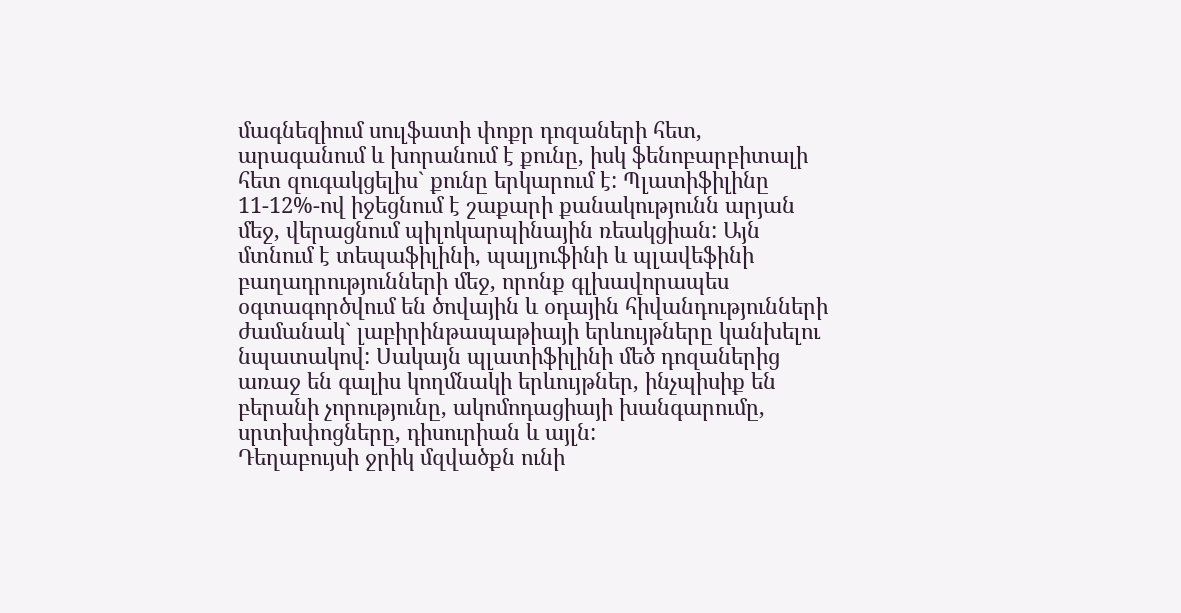մագնեզիում սուլֆատի փոքր դոզաների հետ, արագանում և խորանում է քունը, իսկ ֆենոբարբիտալի հետ զուգակցելիս` քունը երկարում է: Պլատիֆիլինը 11-12%-ով իջեցնում է շաքարի քանակությունն արյան մեջ, վերացնում պիլոկարպինային ռեակցիան: Այն մտնում է տեպաֆիլինի, պալյուֆինի և պլավեֆինի բաղադրությունների մեջ, որոնք գլխավորապես օգտագործվում են ծովային և օդային հիվանդությունների ժամանակ` լաբիրինթապաթիայի երևույթները կանխելու նպատակով: Սակայն պլատիֆիլինի մեծ դոզաներից առաջ են գալիս կողմնակի երևույթներ, ինչպիսիք են բերանի չորությունը, ակոմոդացիայի խանգարումը, սրտխփոցները, դիսուրիան և այլն:
Դեղաբույսի ջրիկ մզվածքն ունի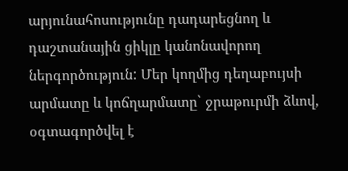արյունահոսությունը դադարեցնող և դաշտանային ցիկլը կանոնավորող ներգործություն: Մեր կողմից դեղաբույսի արմատը և կոճղարմատը` ջրաթուրմի ձևով, օգտագործվել է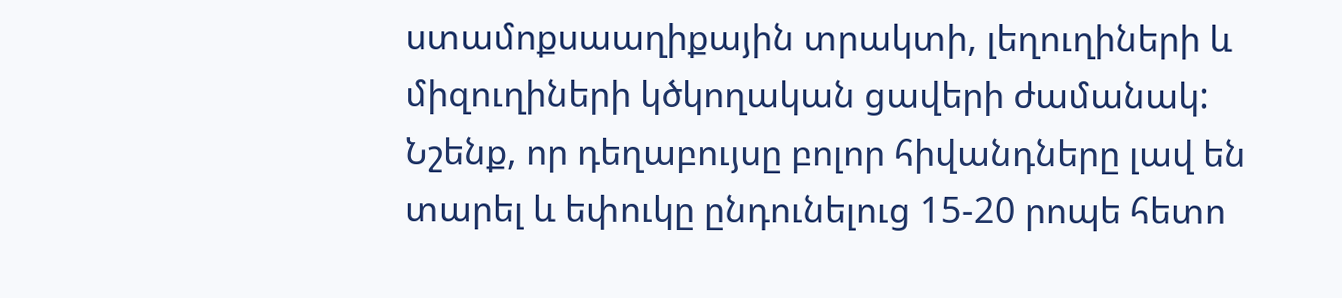ստամոքսաաղիքային տրակտի, լեղուղիների և միզուղիների կծկողական ցավերի ժամանակ: Նշենք, որ դեղաբույսը բոլոր հիվանդները լավ են տարել և եփուկը ընդունելուց 15-20 րոպե հետո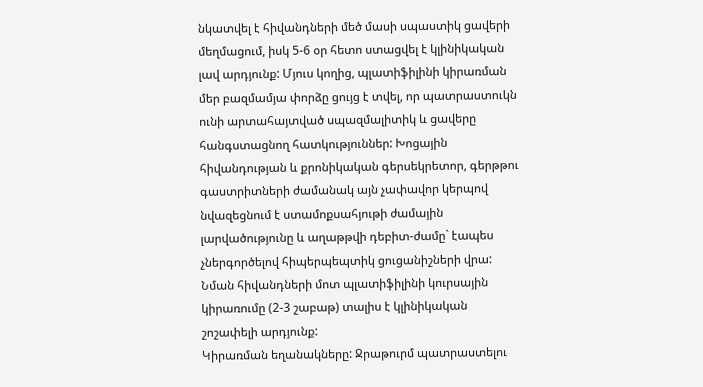նկատվել է հիվանդների մեծ մասի սպաստիկ ցավերի մեղմացում, իսկ 5-6 օր հետո ստացվել է կլինիկական լավ արդյունք: Մյուս կողից, պլատիֆիլինի կիրառման մեր բազմամյա փորձը ցույց է տվել, որ պատրաստուկն ունի արտահայտված սպազմալիտիկ և ցավերը հանգստացնող հատկություններ: Խոցային հիվանդության և քրոնիկական գերսեկրետոր, գերթթու գաստրիտների ժամանակ այն չափավոր կերպով նվազեցնում է ստամոքսահյութի ժամային լարվածությունը և աղաթթվի դեբիտ-ժամը` էապես չներգործելով հիպերպեպտիկ ցուցանիշների վրա: Նման հիվանդների մոտ պլատիֆիլինի կուրսային կիրառումը (2-3 շաբաթ) տալիս է կլինիկական շոշափելի արդյունք:
Կիրառման եղանակները: Ջրաթուրմ պատրաստելու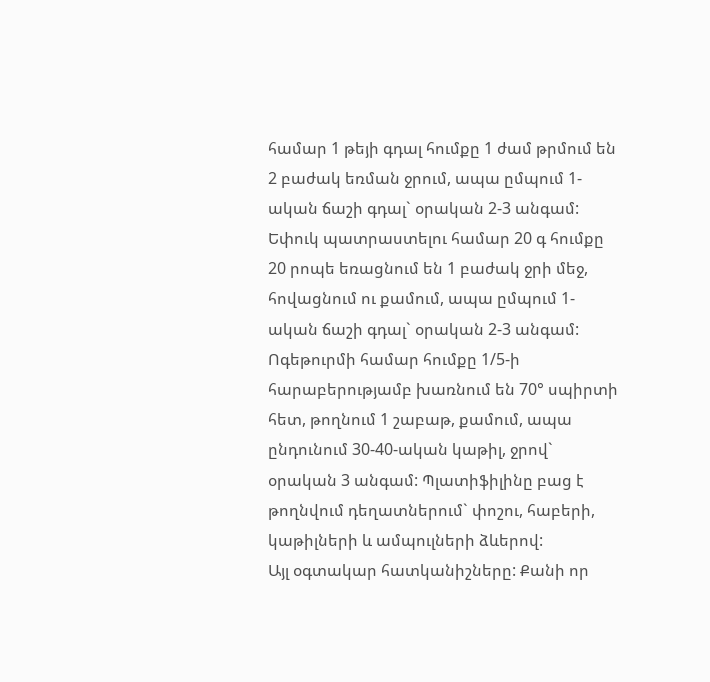համար 1 թեյի գդալ հումքը 1 ժամ թրմում են 2 բաժակ եռման ջրում, ապա ըմպում 1-ական ճաշի գդալ` օրական 2-3 անգամ: Եփուկ պատրաստելու համար 20 գ հումքը 20 րոպե եռացնում են 1 բաժակ ջրի մեջ, հովացնում ու քամում, ապա ըմպում 1-ական ճաշի գդալ` օրական 2-3 անգամ: Ոգեթուրմի համար հումքը 1/5-ի հարաբերությամբ խառնում են 70° սպիրտի հետ, թողնում 1 շաբաթ, քամում, ապա ընդունում 30-40-ական կաթիլ, ջրով` օրական 3 անգամ: Պլատիֆիլինը բաց է թողնվում դեղատներում` փոշու, հաբերի, կաթիլների և ամպուլների ձևերով:
Այլ օգտակար հատկանիշները: Քանի որ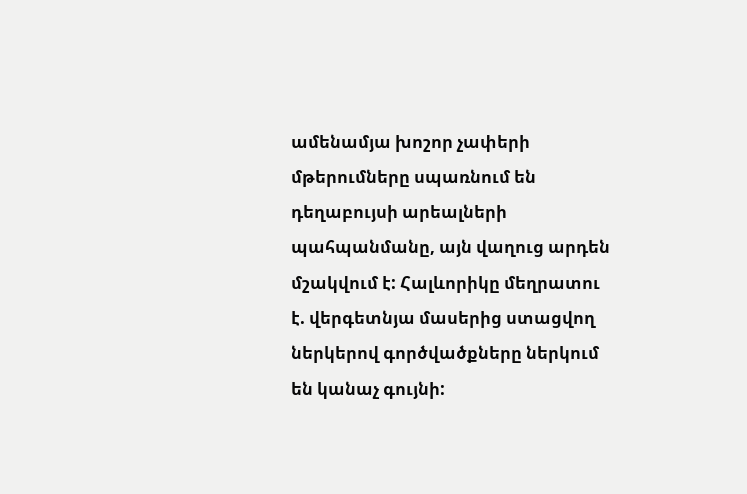ամենամյա խոշոր չափերի մթերումները սպառնում են դեղաբույսի արեալների պահպանմանը, այն վաղուց արդեն մշակվում է: Հալևորիկը մեղրատու է. վերգետնյա մասերից ստացվող ներկերով գործվածքները ներկում են կանաչ գույնի: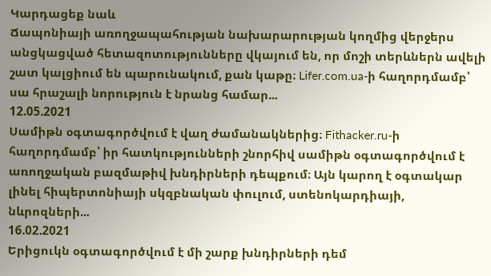Կարդացեք նաև
Ճապոնիայի առողջապահության նախարարության կողմից վերջերս անցկացված հետազոտությունները վկայում են, որ մոշի տերևներն ավելի շատ կալցիում են պարունակում, քան կաթը։ Lifer.com.ua-ի հաղորդմամբ՝ սա հրաշալի նորություն է նրանց համար...
12.05.2021
Սամիթն օգտագործվում է վաղ ժամանակներից։ Fithacker.ru-ի հաղորդմամբ՝ իր հատկությունների շնորհիվ սամիթն օգտագործվում է առողջական բազմաթիվ խնդիրների դեպքում։ Այն կարող է օգտակար լինել հիպերտոնիայի սկզբնական փուլում, ստենոկարդիայի, նևրոզների...
16.02.2021
Երիցուկն օգտագործվում է մի շարք խնդիրների դեմ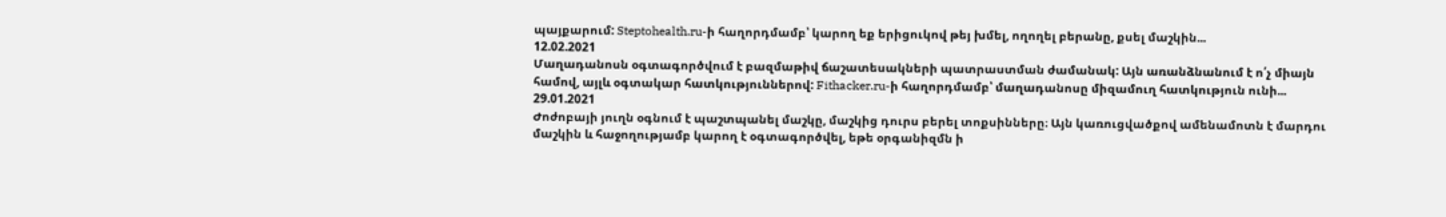պայքարում: Steptohealth.ru-ի հաղորդմամբ՝ կարող եք երիցուկով թեյ խմել, ողողել բերանը, քսել մաշկին...
12.02.2021
Մաղադանոսն օգտագործվում է բազմաթիվ ճաշատեսակների պատրաստման ժամանակ: Այն առանձնանում է ո՛չ միայն համով, այլև օգտակար հատկություններով: Fithacker.ru-ի հաղորդմամբ՝ մաղադանոսը միզամուղ հատկություն ունի...
29.01.2021
Ժոժոբայի յուղն օգնում է պաշտպանել մաշկը, մաշկից դուրս բերել տոքսինները։ Այն կառուցվածքով ամենամոտն է մարդու մաշկին և հաջողությամբ կարող է օգտագործվել, եթե օրգանիզմն ի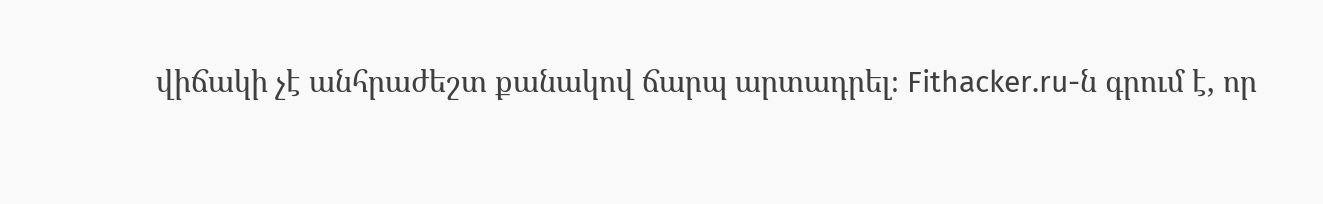վիճակի չէ անհրաժեշտ քանակով ճարպ արտադրել։ Fithacker.ru-ն գրում է, որ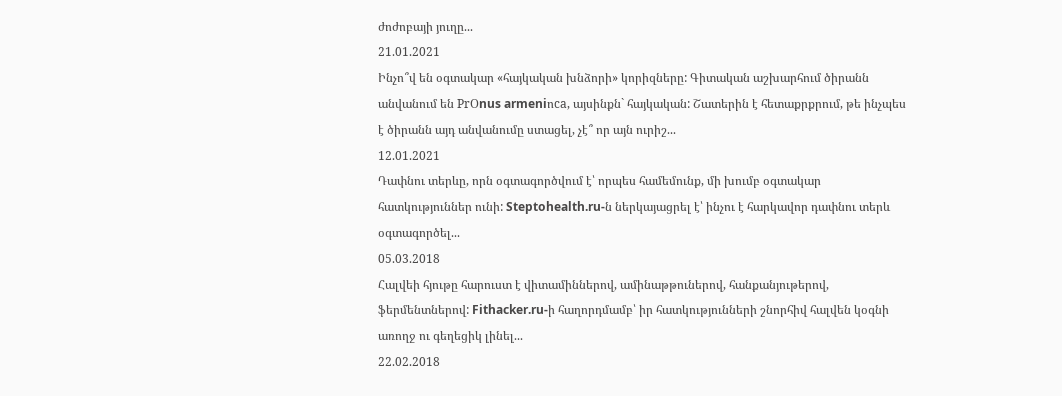ժոժոբայի յուղը...
21.01.2021
Ինչո՞վ են օգտակար «հայկական խնձորի» կորիզները: Գիտական աշխարհում ծիրանն անվանում են PrՕnus armeniոca, այսինքն` հայկական: Շատերին է հետաքրքրում, թե ինչպես է ծիրանն այդ անվանումը ստացել, չէ՞ որ այն ուրիշ...
12.01.2021
Դափնու տերևը, որն օգտագործվում է՝ որպես համեմունք, մի խումբ օգտակար հատկություններ ունի: Steptohealth.ru-ն ներկայացրել է՝ ինչու է հարկավոր դափնու տերև օգտագործել...
05.03.2018
Հալվեի հյութը հարուստ է վիտամիններով, ամինաթթուներով, հանքանյութերով, ֆերմենտներով: Fithacker.ru-ի հաղորդմամբ՝ իր հատկությունների շնորհիվ հալվեն կօգնի առողջ ու գեղեցիկ լինել...
22.02.2018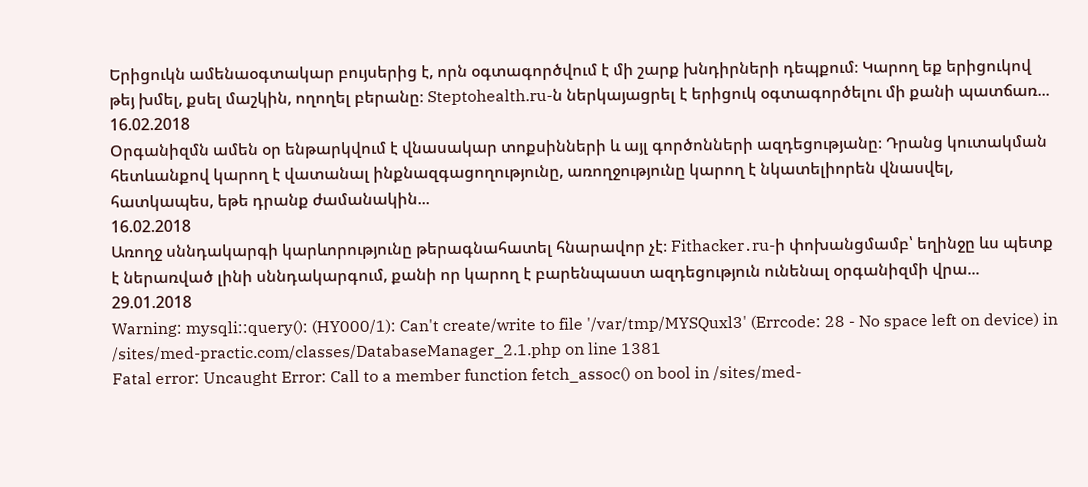Երիցուկն ամենաօգտակար բույսերից է, որն օգտագործվում է մի շարք խնդիրների դեպքում։ Կարող եք երիցուկով թեյ խմել, քսել մաշկին, ողողել բերանը։ Steptohealth.ru-ն ներկայացրել է երիցուկ օգտագործելու մի քանի պատճառ...
16.02.2018
Օրգանիզմն ամեն օր ենթարկվում է վնասակար տոքսինների և այլ գործոնների ազդեցությանը։ Դրանց կուտակման հետևանքով կարող է վատանալ ինքնազգացողությունը, առողջությունը կարող է նկատելիորեն վնասվել, հատկապես, եթե դրանք ժամանակին...
16.02.2018
Առողջ սննդակարգի կարևորությունը թերագնահատել հնարավոր չէ։ Fithacker․ru-ի փոխանցմամբ՝ եղինջը ևս պետք է ներառված լինի սննդակարգում, քանի որ կարող է բարենպաստ ազդեցություն ունենալ օրգանիզմի վրա...
29.01.2018
Warning: mysqli::query(): (HY000/1): Can't create/write to file '/var/tmp/MYSQuxl3' (Errcode: 28 - No space left on device) in /sites/med-practic.com/classes/DatabaseManager_2.1.php on line 1381
Fatal error: Uncaught Error: Call to a member function fetch_assoc() on bool in /sites/med-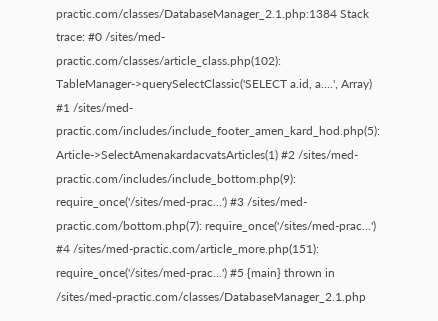practic.com/classes/DatabaseManager_2.1.php:1384 Stack trace: #0 /sites/med-practic.com/classes/article_class.php(102): TableManager->querySelectClassic('SELECT a.id, a....', Array) #1 /sites/med-practic.com/includes/include_footer_amen_kard_hod.php(5): Article->SelectAmenakardacvatsArticles(1) #2 /sites/med-practic.com/includes/include_bottom.php(9): require_once('/sites/med-prac...') #3 /sites/med-practic.com/bottom.php(7): require_once('/sites/med-prac...') #4 /sites/med-practic.com/article_more.php(151): require_once('/sites/med-prac...') #5 {main} thrown in /sites/med-practic.com/classes/DatabaseManager_2.1.php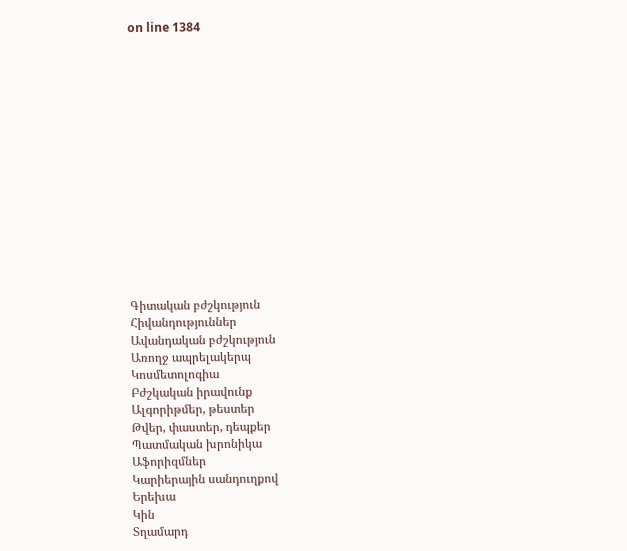on line 1384















Գիտական բժշկություն
Հիվանդություններ
Ավանդական բժշկություն
Առողջ ապրելակերպ
Կոսմետոլոգիա
Բժշկական իրավունք
Ալգորիթմեր, թեստեր
Թվեր, փաստեր, դեպքեր
Պատմական խրոնիկա
Աֆորիզմներ
Կարիերային սանդուղքով
Երեխա
Կին
Տղամարդ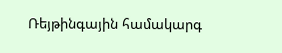Ռեյթինգային համակարգ